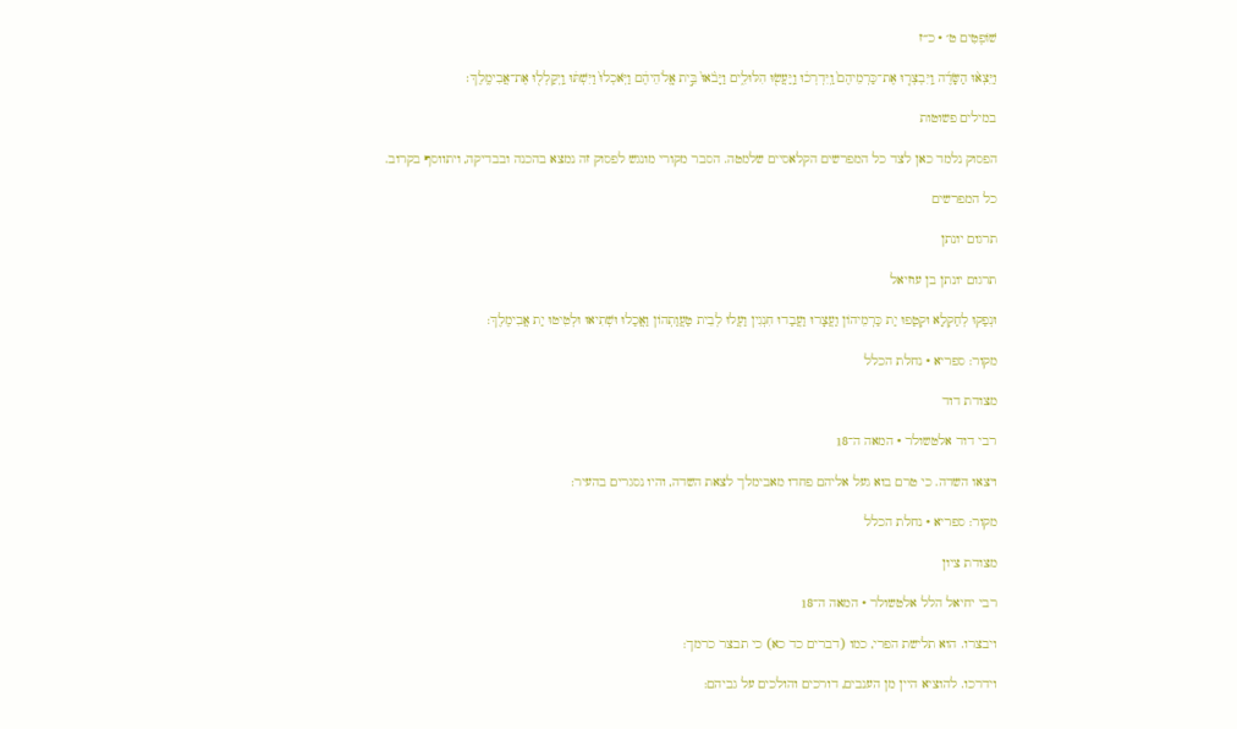שׁוֹפְטִים ט׳ · כ״ז

וַיֵּצְא֨וּ הַשָּׂדֶ֜ה וַֽיִּבְצְר֤וּ אֶת־כַּרְמֵיהֶם֙ וַֽיִּדְרְכ֔וּ וַֽיַּעֲשׂ֖וּ הִלּוּלִ֑ים וַיָּבֹ֙אוּ֙ בֵּ֣ית אֱֽלֹהֵיהֶ֔ם וַיֹּֽאכְלוּ֙ וַיִּשְׁתּ֔וּ וַֽיְקַלְל֖וּ אֶת־אֲבִימֶֽלֶךְ׃

במילים פשוטות

הפסוק נלמד כאן לצד כל המפרשים הקלאסיים שלמטה. הסבר מקורי מונגש לפסוק זה נמצא בהכנה ובבדיקה, ויתווסף בקרוב.

כל המפרשים

תרגום יונתן

תרגום יונתן בן עוזיאל

וּנְפַקוּ לְחַקְלָא וּקְטַפוּ יַת כַּרְמֵיהוֹן וַעֲצָרוּ וַעֲבַדוּ חִנְגִין וַעֲלוּ לְבֵית טַעֲוַתְהוֹן וַאֲכַלוּ וּשְׁתִיאוּ וּלְטִיטוּ יַת אֲבִימֶלֶךְ:

מקור: ספריא · נחלת הכלל

מצודת דוד

רבי דוד אלטשולר · המאה ה־18

ויצאו השדה. כי טרם בוא געל אליהם פחדו מאבימלך לצאת השדה, והיו נסגרים בהעיר:

מקור: ספריא · נחלת הכלל

מצודת ציון

רבי יחיאל הלל אלטשולר · המאה ה־18

ויבצרו. הוא תלישת הפרי, כמו (דברים כד כא) כי תבצר כרמך:

וידרכו. להוציא היין מן הענבים, דורכים והולכים על גביהם: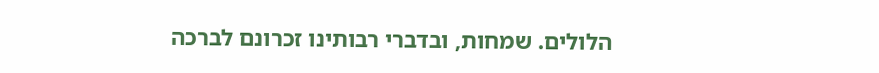הלולים. שמחות, ובדברי רבותינו זכרונם לברכה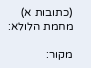(כתובות א) מחמת הלולא:

מקור: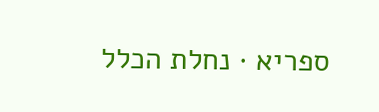ספריא · נחלת הכלל